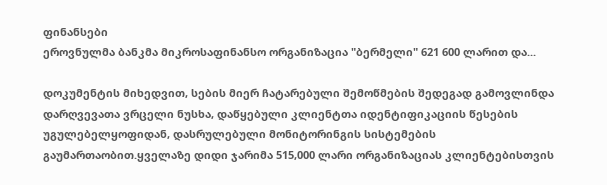ფინანსები
ეროვნულმა ბანკმა მიკროსაფინანსო ორგანიზაცია "ბერმელი" 621 600 ლარით და...

დოკუმენტის მიხედვით, სების მიერ ჩატარებული შემოწმების შედეგად გამოვლინდა დარღვევათა ვრცელი ნუსხა, დაწყებული კლიენტთა იდენტიფიკაციის წესების უგულებელყოფიდან, დასრულებული მონიტორინგის სისტემების გაუმართაობით.ყველაზე დიდი ჯარიმა 515,000 ლარი ორგანიზაციას კლიენტებისთვის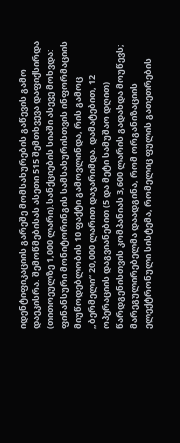იდენტიფიკაციის გარეშე მომსახურების გაწევის გამო დაეკისრა. შემოწმებისას ასეთი 515 შემთხვევა დაფიქსირდა (თითოეულზე 1,000 ლარი).სანქციების სიაში ასევე მოხვდა: ფინანსური მონიტორინგის სამსახურისთვის ინფორმაციის მიუწოდებლობის 10 ფაქტი გამოვლინდა, რის გამოც „ბერმელი“ 20,000 ლარით დაჯარიმდა. დამატებით, 12 ოპერაციის დაგვიანებით (5 და მეტი სამუშაო დღით) წარდგენისთვის კომპანიას 3,600 ლარის გადახდა მოუწევს; მარეგულირებელმა დაადგინა, რომ ორგანიზაციის ელექტრონული სისტემა, რომელიც ფულის გათეთრების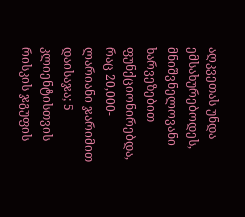აღკვეთას უნდა ემსახურებოდეს, მნიშვნელოვანი ხარვეზებით ფუნქციონირებდა, რაც 20,000-ლარიანი ჯარიმით დაისაჯა; 5 კლიენტისთვის რისკის ჯგუფის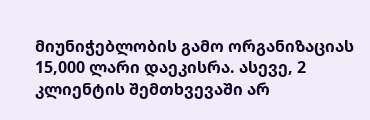მიუნიჭებლობის გამო ორგანიზაციას 15,000 ლარი დაეკისრა. ასევე, 2 კლიენტის შემთხვევაში არ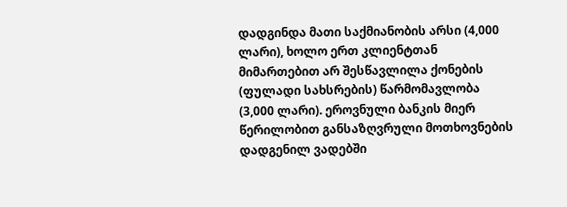დადგინდა მათი საქმიანობის არსი (4,000 ლარი), ხოლო ერთ კლიენტთან მიმართებით არ შესწავლილა ქონების (ფულადი სახსრების) წარმომავლობა (3,000 ლარი). ეროვნული ბანკის მიერ წერილობით განსაზღვრული მოთხოვნების დადგენილ ვადებში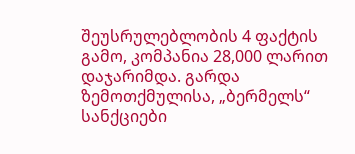შეუსრულებლობის 4 ფაქტის გამო, კომპანია 28,000 ლარით დაჯარიმდა. გარდა ზემოთქმულისა, „ბერმელს“ სანქციები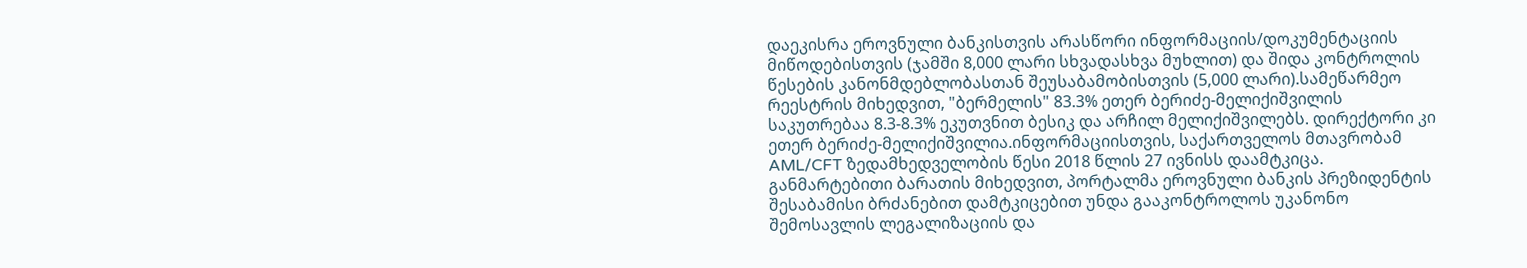დაეკისრა ეროვნული ბანკისთვის არასწორი ინფორმაციის/დოკუმენტაციის მიწოდებისთვის (ჯამში 8,000 ლარი სხვადასხვა მუხლით) და შიდა კონტროლის წესების კანონმდებლობასთან შეუსაბამობისთვის (5,000 ლარი).სამეწარმეო რეესტრის მიხედვით, "ბერმელის" 83.3% ეთერ ბერიძე-მელიქიშვილის საკუთრებაა 8.3-8.3% ეკუთვნით ბესიკ და არჩილ მელიქიშვილებს. დირექტორი კი ეთერ ბერიძე-მელიქიშვილია.ინფორმაციისთვის, საქართველოს მთავრობამ AML/CFT ზედამხედველობის წესი 2018 წლის 27 ივნისს დაამტკიცა. განმარტებითი ბარათის მიხედვით, პორტალმა ეროვნული ბანკის პრეზიდენტის შესაბამისი ბრძანებით დამტკიცებით უნდა გააკონტროლოს უკანონო შემოსავლის ლეგალიზაციის და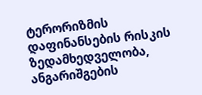ტერორიზმის დაფინანსების რისკის ზედამხედველობა, ანგარიშგების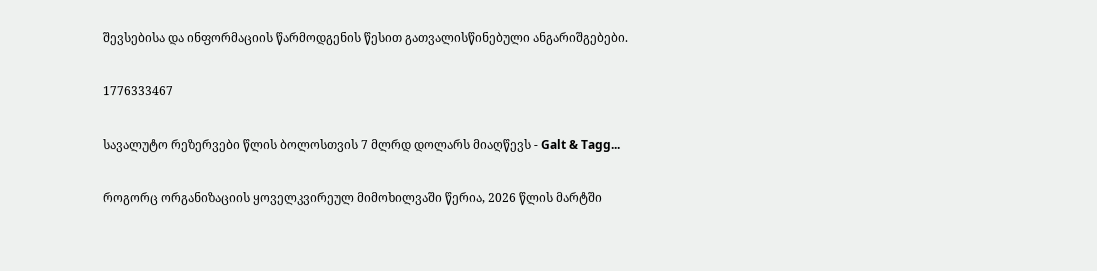შევსებისა და ინფორმაციის წარმოდგენის წესით გათვალისწინებული ანგარიშგებები.

1776333467

სავალუტო რეზერვები წლის ბოლოსთვის 7 მლრდ დოლარს მიაღწევს - Galt & Tagg...

როგორც ორგანიზაციის ყოველკვირეულ მიმოხილვაში წერია, 2026 წლის მარტში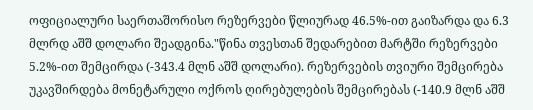ოფიციალური საერთაშორისო რეზერვები წლიურად 46.5%-ით გაიზარდა და 6.3 მლრდ აშშ დოლარი შეადგინა."წინა თვესთან შედარებით მარტში რეზერვები 5.2%-ით შემცირდა (-343.4 მლნ აშშ დოლარი). რეზერვების თვიური შემცირება უკავშირდება მონეტარული ოქროს ღირებულების შემცირებას (-140.9 მლნ აშშ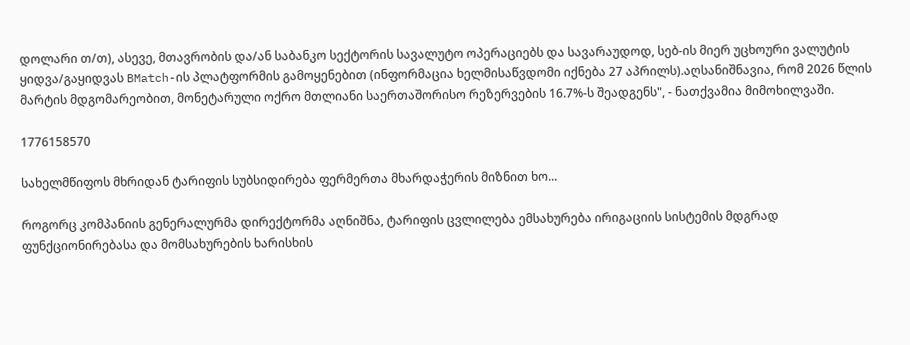დოლარი თ/თ), ასევე, მთავრობის და/ან საბანკო სექტორის სავალუტო ოპერაციებს და სავარაუდოდ, სებ-ის მიერ უცხოური ვალუტის ყიდვა/გაყიდვას BMatch-ის პლატფორმის გამოყენებით (ინფორმაცია ხელმისაწვდომი იქნება 27 აპრილს).აღსანიშნავია, რომ 2026 წლის მარტის მდგომარეობით, მონეტარული ოქრო მთლიანი საერთაშორისო რეზერვების 16.7%-ს შეადგენს", - ნათქვამია მიმოხილვაში.

1776158570

სახელმწიფოს მხრიდან ტარიფის სუბსიდირება ფერმერთა მხარდაჭერის მიზნით ხო...

როგორც კომპანიის გენერალურმა დირექტორმა აღნიშნა, ტარიფის ცვლილება ემსახურება ირიგაციის სისტემის მდგრად ფუნქციონირებასა და მომსახურების ხარისხის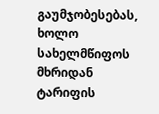გაუმჯობესებას, ხოლო სახელმწიფოს მხრიდან ტარიფის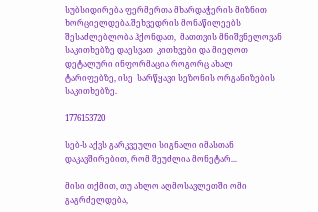სუბსიდირება ფერმერთა მხარდაჭერის მიზნით ხორციელდება.შეხვედრის მონაწილეებს  შესაძლებლობა ჰქონდათ,  მათთვის მნიშვნელოვან საკითხებზე დაესვათ  კითხვები და მიეღოთ დეტალური ინფორმაცია როგორც ახალ ტარიფებზე, ისე  სარწყავი სეზონის ორგანიზების საკითხებზე.

1776153720

სებ-ს აქვს გარკვეული სიგნალი იმასთან დაკავშირებით, რომ შეუძლია მონეტარ...

მისი თქმით, თუ ახლო აღმოსავლეთში ომი გაგრძელდება,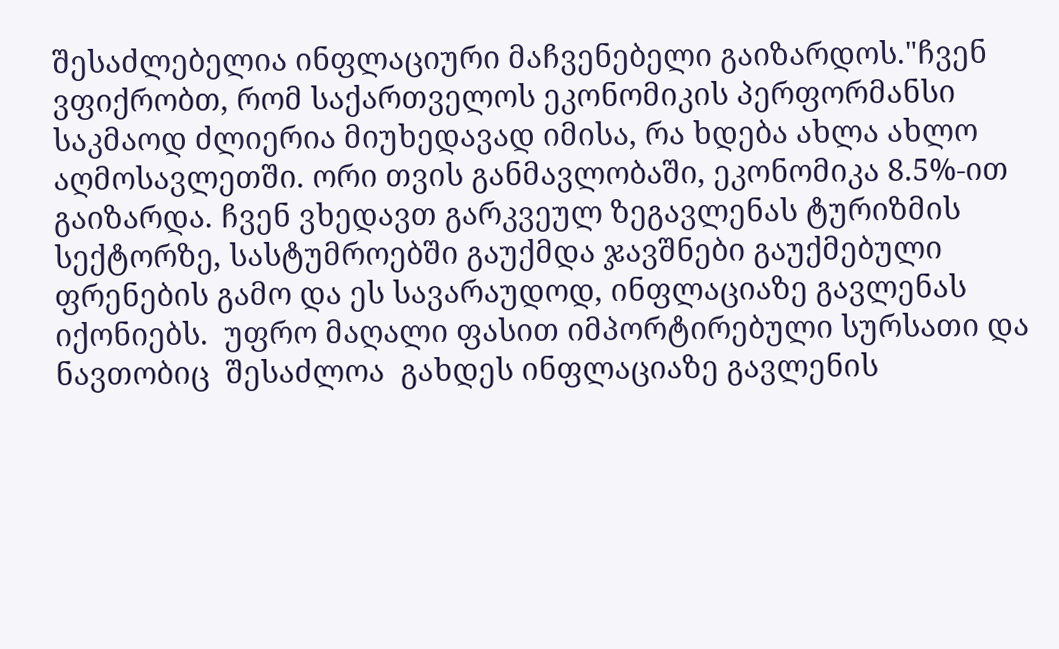შესაძლებელია ინფლაციური მაჩვენებელი გაიზარდოს."ჩვენ ვფიქრობთ, რომ საქართველოს ეკონომიკის პერფორმანსი საკმაოდ ძლიერია მიუხედავად იმისა, რა ხდება ახლა ახლო აღმოსავლეთში. ორი თვის განმავლობაში, ეკონომიკა 8.5%-ით გაიზარდა. ჩვენ ვხედავთ გარკვეულ ზეგავლენას ტურიზმის სექტორზე, სასტუმროებში გაუქმდა ჯავშნები გაუქმებული ფრენების გამო და ეს სავარაუდოდ, ინფლაციაზე გავლენას იქონიებს.  უფრო მაღალი ფასით იმპორტირებული სურსათი და ნავთობიც  შესაძლოა  გახდეს ინფლაციაზე გავლენის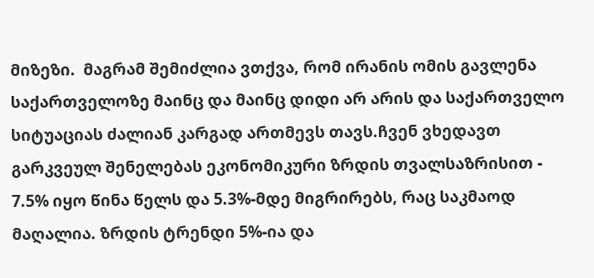მიზეზი.  მაგრამ შემიძლია ვთქვა, რომ ირანის ომის გავლენა საქართველოზე მაინც და მაინც დიდი არ არის და საქართველო სიტუაციას ძალიან კარგად ართმევს თავს.ჩვენ ვხედავთ გარკვეულ შენელებას ეკონომიკური ზრდის თვალსაზრისით - 7.5% იყო წინა წელს და 5.3%-მდე მიგრირებს, რაც საკმაოდ მაღალია. ზრდის ტრენდი 5%-ია და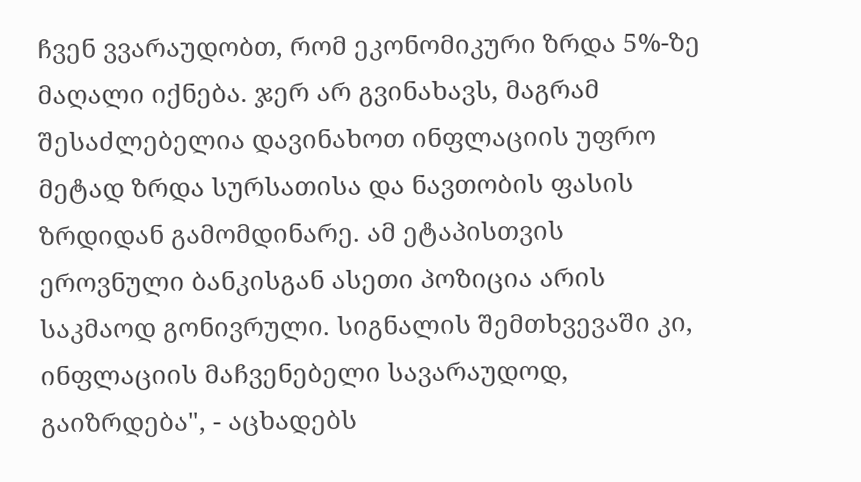ჩვენ ვვარაუდობთ, რომ ეკონომიკური ზრდა 5%-ზე მაღალი იქნება. ჯერ არ გვინახავს, მაგრამ შესაძლებელია დავინახოთ ინფლაციის უფრო მეტად ზრდა სურსათისა და ნავთობის ფასის ზრდიდან გამომდინარე. ამ ეტაპისთვის ეროვნული ბანკისგან ასეთი პოზიცია არის საკმაოდ გონივრული. სიგნალის შემთხვევაში კი, ინფლაციის მაჩვენებელი სავარაუდოდ, გაიზრდება", - აცხადებს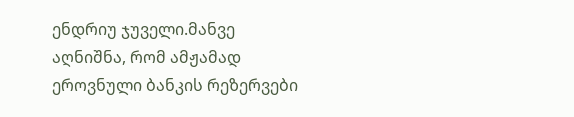ენდრიუ ჯუველი.მანვე აღნიშნა, რომ ამჟამად ეროვნული ბანკის რეზერვები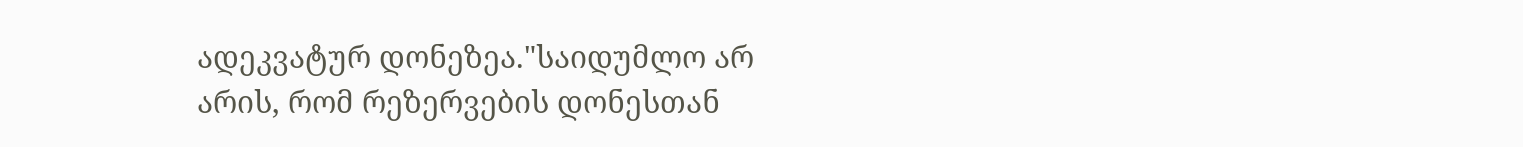ადეკვატურ დონეზეა."საიდუმლო არ არის, რომ რეზერვების დონესთან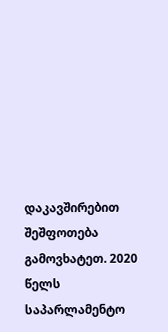დაკავშირებით შეშფოთება გამოვხატეთ. 2020 წელს საპარლამენტო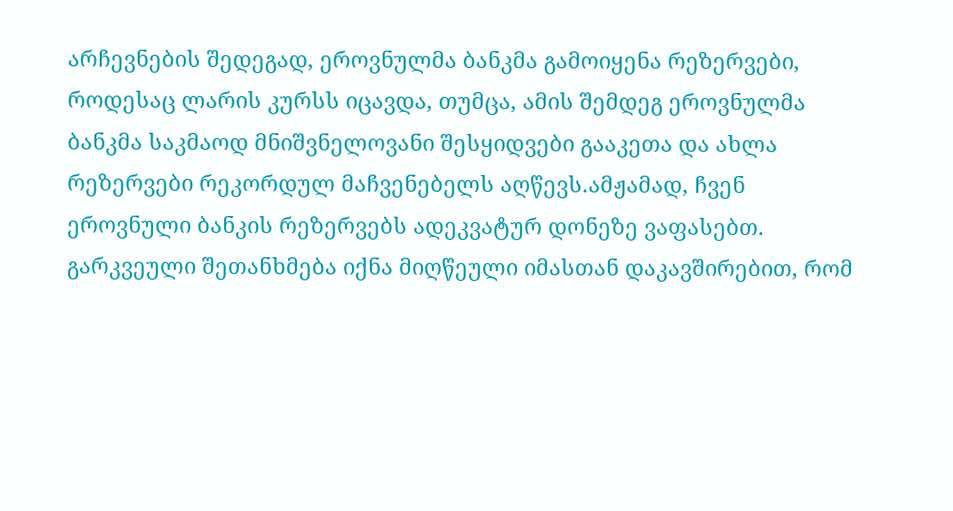არჩევნების შედეგად, ეროვნულმა ბანკმა გამოიყენა რეზერვები, როდესაც ლარის კურსს იცავდა, თუმცა, ამის შემდეგ ეროვნულმა ბანკმა საკმაოდ მნიშვნელოვანი შესყიდვები გააკეთა და ახლა რეზერვები რეკორდულ მაჩვენებელს აღწევს.ამჟამად, ჩვენ ეროვნული ბანკის რეზერვებს ადეკვატურ დონეზე ვაფასებთ. გარკვეული შეთანხმება იქნა მიღწეული იმასთან დაკავშირებით, რომ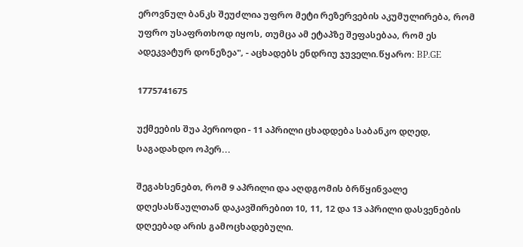ეროვნულ ბანკს შეუძლია უფრო მეტი რეზერვების აკუმულირება, რომ უფრო უსაფრთხოდ იყოს, თუმცა ამ ეტაპზე შეფასებაა, რომ ეს ადეკვატურ დონეზეა", - აცხადებს ენდრიუ ჯუველი.წყარო: BP.GE

1775741675

უქმეების შუა პერიოდი - 11 აპრილი ცხადდება საბანკო დღედ, საგადახდო ოპერ...

შეგახსენებთ, რომ 9 აპრილი და აღდგომის ბრწყინვალე დღესასწაულთან დაკავშირებით 10, 11, 12 და 13 აპრილი დასვენების დღეებად არის გამოცხადებული.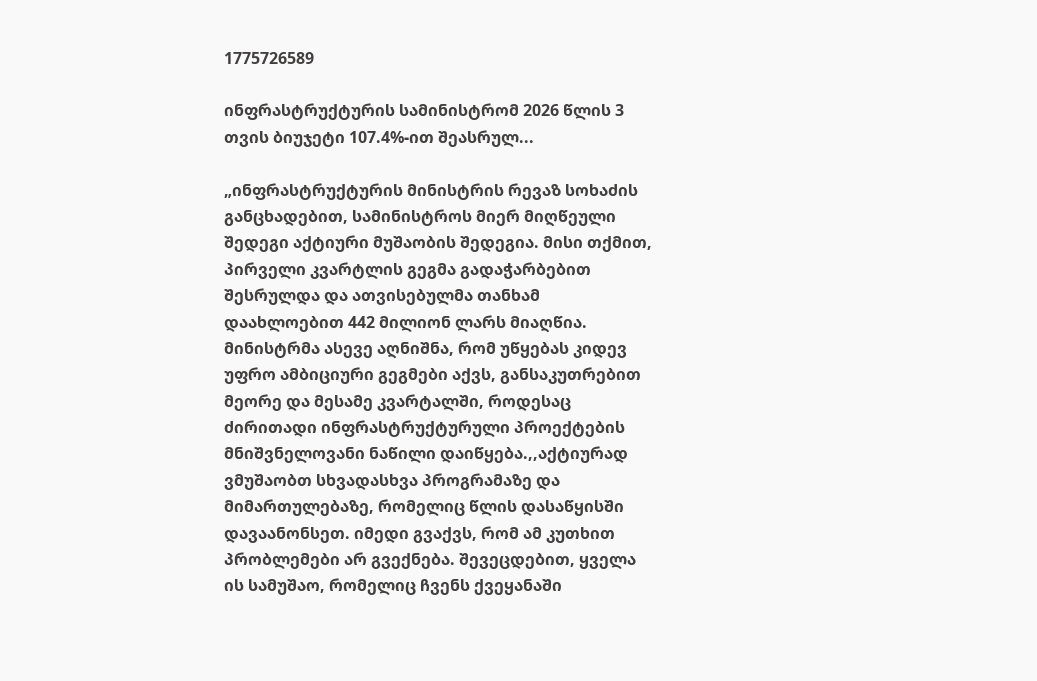1775726589

ინფრასტრუქტურის სამინისტრომ 2026 წლის 3 თვის ბიუჯეტი 107.4%-ით შეასრულ...

„ინფრასტრუქტურის მინისტრის რევაზ სოხაძის განცხადებით, სამინისტროს მიერ მიღწეული შედეგი აქტიური მუშაობის შედეგია. მისი თქმით, პირველი კვარტლის გეგმა გადაჭარბებით შესრულდა და ათვისებულმა თანხამ დაახლოებით 442 მილიონ ლარს მიაღწია. მინისტრმა ასევე აღნიშნა, რომ უწყებას კიდევ უფრო ამბიციური გეგმები აქვს, განსაკუთრებით მეორე და მესამე კვარტალში, როდესაც ძირითადი ინფრასტრუქტურული პროექტების მნიშვნელოვანი ნაწილი დაიწყება.,,აქტიურად ვმუშაობთ სხვადასხვა პროგრამაზე და მიმართულებაზე, რომელიც წლის დასაწყისში დავაანონსეთ. იმედი გვაქვს, რომ ამ კუთხით პრობლემები არ გვექნება. შევეცდებით, ყველა ის სამუშაო, რომელიც ჩვენს ქვეყანაში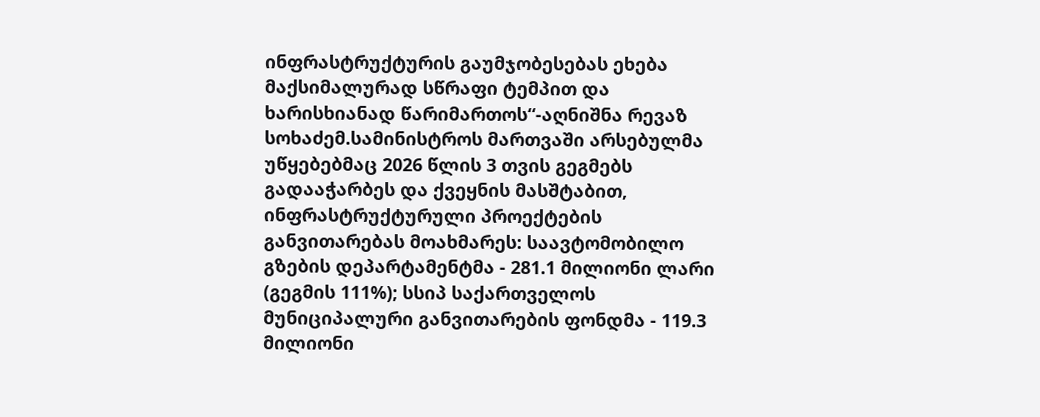ინფრასტრუქტურის გაუმჯობესებას ეხება მაქსიმალურად სწრაფი ტემპით და ხარისხიანად წარიმართოს“-აღნიშნა რევაზ სოხაძემ.სამინისტროს მართვაში არსებულმა უწყებებმაც 2026 წლის 3 თვის გეგმებს გადააჭარბეს და ქვეყნის მასშტაბით, ინფრასტრუქტურული პროექტების განვითარებას მოახმარეს: საავტომობილო გზების დეპარტამენტმა - 281.1 მილიონი ლარი (გეგმის 111%); სსიპ საქართველოს მუნიციპალური განვითარების ფონდმა - 119.3 მილიონი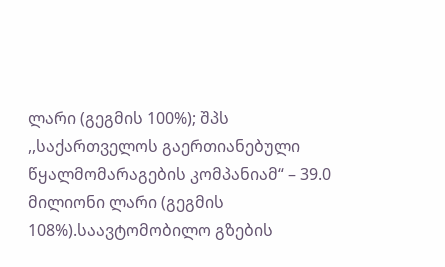ლარი (გეგმის 100%); შპს ,,საქართველოს გაერთიანებული წყალმომარაგების კომპანიამ“ – 39.0 მილიონი ლარი (გეგმის 108%).საავტომობილო გზების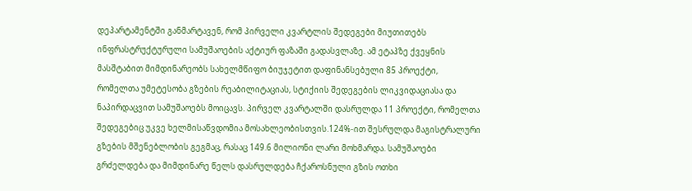დეპარტამენტში განმარტავენ, რომ პირველი კვარტლის შედეგები მიუთითებს ინფრასტრუქტურული სამუშაოების აქტიურ ფაზაში გადასვლაზე. ამ ეტაპზე ქვეყნის მასშტაბით მიმდინარეობს სახელმწიფო ბიუჯეტით დაფინანსებული 85 პროექტი, რომელთა უმეტესობა გზების რეაბილიტაციას, სტიქიის შედეგების ლიკვიდაციასა და ნაპირდაცვით სამუშაოებს მოიცავს. პირველ კვარტალში დასრულდა 11 პროექტი, რომელთა შედეგებიც უკვე ხელმისაწვდომია მოსახლეობისთვის.124%-ით შესრულდა მაგისტრალური გზების მშენებლობის გეგმაც, რასაც 149.6 მილიონი ლარი მოხმარდა. სამუშაოები გრძელდება და მიმდინარე წელს დასრულდება ჩქაროსნული გზის ოთხი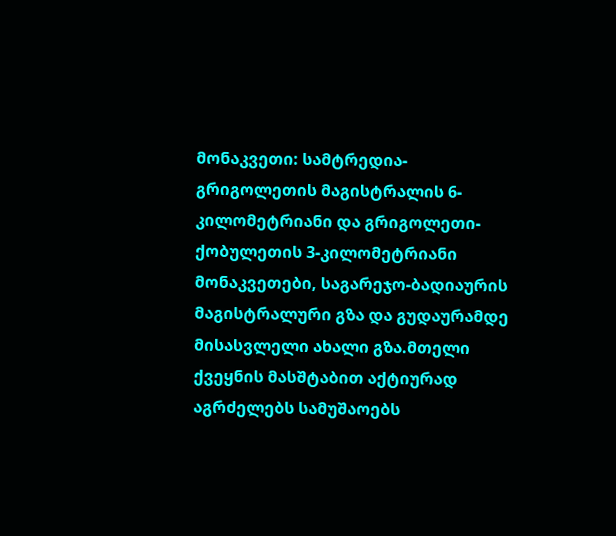მონაკვეთი: სამტრედია-გრიგოლეთის მაგისტრალის 6-კილომეტრიანი და გრიგოლეთი-ქობულეთის 3-კილომეტრიანი მონაკვეთები, საგარეჯო-ბადიაურის მაგისტრალური გზა და გუდაურამდე მისასვლელი ახალი გზა.მთელი ქვეყნის მასშტაბით აქტიურად აგრძელებს სამუშაოებს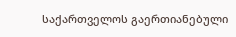საქართველოს გაერთიანებული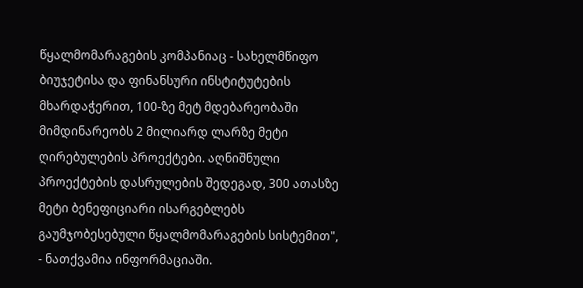წყალმომარაგების კომპანიაც - სახელმწიფო ბიუჯეტისა და ფინანსური ინსტიტუტების მხარდაჭერით, 100-ზე მეტ მდებარეობაში მიმდინარეობს 2 მილიარდ ლარზე მეტი ღირებულების პროექტები. აღნიშნული პროექტების დასრულების შედეგად, 300 ათასზე მეტი ბენეფიციარი ისარგებლებს გაუმჯობესებული წყალმომარაგების სისტემით", - ნათქვამია ინფორმაციაში.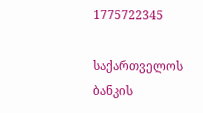1775722345

საქართველოს ბანკის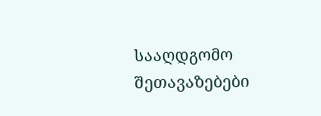სააღდგომო შეთავაზებები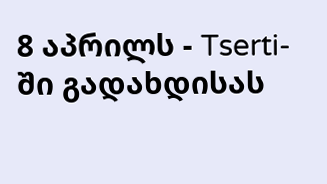8 აპრილს - Tserti-ში გადახდისას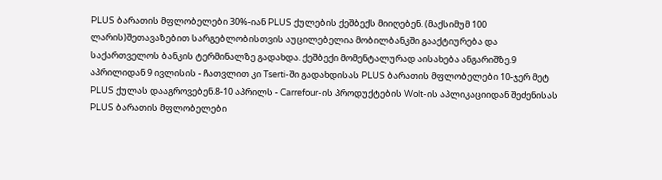PLUS ბარათის მფლობელები 30%-იან PLUS ქულების ქეშბექს მიიღებენ. (მაქსიმუმ 100 ლარის)შეთავაზებით სარგებლობისთვის აუცილებელია მობილბანკში გააქტიურება და საქართველოს ბანკის ტერმინალზე გადახდა. ქეშბექი მომენტალურად აისახება ანგარიშზე.9 აპრილიდან 9 ივლისის - ჩათვლით კი Tserti-ში გადახდისას PLUS ბარათის მფლობელები 10-ჯერ მეტ PLUS ქულას დააგროვებენ.8-10 აპრილს - Carrefour-ის პროდუქტების Wolt-ის აპლიკაციიდან შეძენისას PLUS ბარათის მფლობელები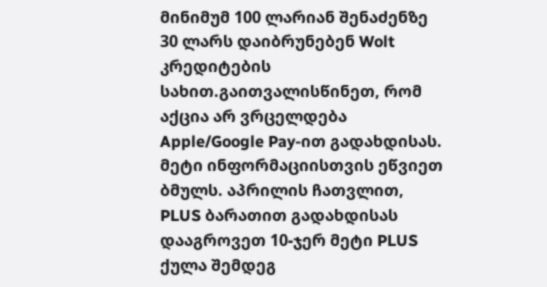მინიმუმ 100 ლარიან შენაძენზე 30 ლარს დაიბრუნებენ Wolt კრედიტების სახით.გაითვალისწინეთ, რომ აქცია არ ვრცელდება Apple/Google Pay-ით გადახდისას. მეტი ინფორმაციისთვის ეწვიეთ ბმულს. აპრილის ჩათვლით, PLUS ბარათით გადახდისას დააგროვეთ 10-ჯერ მეტი PLUS ქულა შემდეგ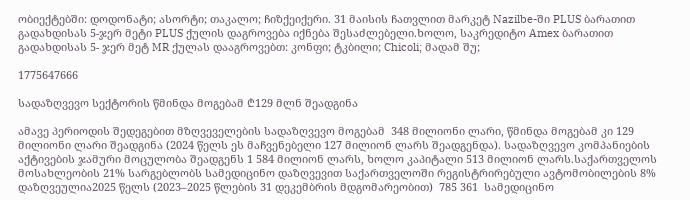ობიექტებში: დოდონატი; ასორტი; თაკალო; ჩიზქეიქერი. 31 მაისის ჩათვლით მარკეტ Nazilbe-ში PLUS ბარათით გადახდისას 5-ჯერ მეტი PLUS ქულის დაგროვება იქნება შესაძლებელი.ხოლო, საკრედიტო Amex ბარათით გადახდისას 5- ჯერ მეტ MR ქულას დააგროვებთ: კონფი; ტკბილი; Chicoli; მადამ შუ;

1775647666

სადაზღვევო სექტორის წმინდა მოგებამ ₾129 მლნ შეადგინა

ამავე პერიოდის შედეგებით მზღვეველების სადაზღვევო მოგებამ  348 მილიონი ლარი, წმინდა მოგებამ კი 129 მილიონი ლარი შეადგინა (2024 წელს ეს მაჩვენებელი 127 მილიონ ლარს შეადგენდა). სადაზღვევო კომპანიების აქტივების ჯამური მოცულობა შეადგენს 1 584 მილიონ ლარს, ხოლო კაპიტალი 513 მილიონ ლარს.საქართველოს მოსახლეობის 21% სარგებლობს სამედიცინო დაზღვევით საქართველოში რეგისტრირებული ავტომობილების 8% დაზღვეულია2025 წელს (2023–2025 წლების 31 დეკემბრის მდგომარეობით)  785 361  სამედიცინო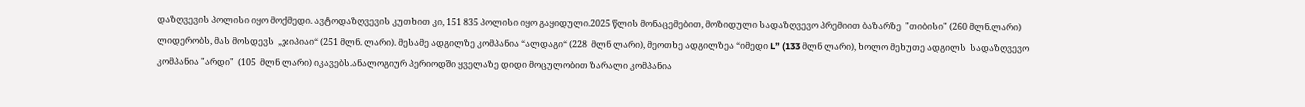დაზღვევის პოლისი იყო მოქმედი. ავტოდაზღვევის კუთხით კი, 151 835 პოლისი იყო გაყიდული.2025 წლის მონაცემებით, მოზიდული სადაზღვევო პრემიით ბაზარზე  "თიბისი" (260 მლნ.ლარი) ლიდერობს, მას მოსდევს  „ჯიპიაი“ (251 მლნ. ლარი). მესამე ადგილზე კომპანია “ალდაგი“ (228  მლნ ლარი), მეოთხე ადგილზეა “იმედი L” (133 მლნ ლარი), ხოლო მეხუთე ადგილს  სადაზღვევო კომპანია "არდი"  (105  მლნ ლარი) იკავებს.ანალოგიურ პერიოდში ყველაზე დიდი მოცულობით ზარალი კომპანია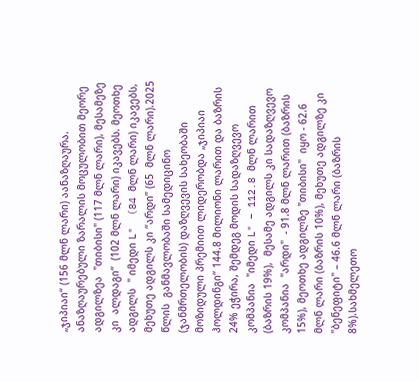„ჯიპიაი“ (156 მლნ ლარი) აანაზღაურა. ანაზღაურებული ზარალის მოცულობით მეორე ადგილზეა  "თიბისი" (117 მლნ ლარი), მესამეზე კი  ალდაგი“  (102 მლნ ლარი) იკავებს. მეოთხე ადგილს  " იმედი L"  (84 მლნ ლარი) იკავებს, მეხუთე ადგილს კი “არდი” (65  მლნ ლარი).2025 წლის  განმავლობაში სამედიცინო (ჯანმრთელობის) დაზღვევის სახეობაში მოზიდული პრემიით ლიდერობდა „ჯიპიაი ჰოლდინგი“ 144.8 მილიონი ლარით და ბაზრის 24% ეჭირა, შემდეგ მოდის სადაზღვევო კომპანია  "იმედი L" – 112.8 მლნ ლარით (ბაზრის 19%),  მესამე ადგილს კი სადაზღვევო კომპანია  "არდი"  - 91.8 მლნ ლარით (ბაზრის 15%), მეოთხე ადგილზე "თიბისი"  იყო - 62.6 მლნ ლარი (ბაზრის 10%), მეხუთე ადგილზე კი "ბენეფიტი" – 46.6 მლნ ლარი (ბაზრის 8%).სახმელეთო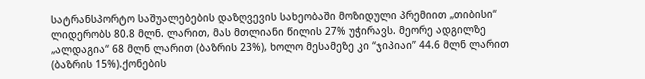სატრანსპორტო საშუალებების დაზღვევის სახეობაში მოზიდული პრემიით „თიბისი“ ლიდერობს 80.8 მლნ. ლარით, მას მთლიანი წილის 27% უჭირავს. მეორე ადგილზე „ალდაგია“ 68 მლნ ლარით (ბაზრის 23%), ხოლო მესამეზე კი “ჯიპიაი” 44.6 მლნ ლარით (ბაზრის 15%).ქონების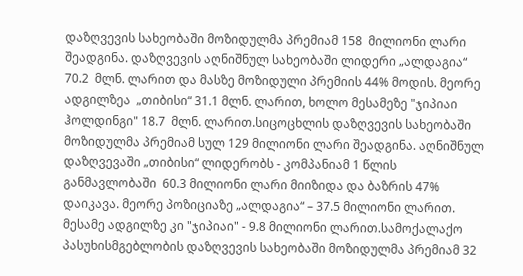დაზღვევის სახეობაში მოზიდულმა პრემიამ 158  მილიონი ლარი შეადგინა. დაზღვევის აღნიშნულ სახეობაში ლიდერი „ალდაგია“ 70.2  მლნ. ლარით და მასზე მოზიდული პრემიის 44% მოდის. მეორე ადგილზეა  „თიბისი“ 31.1 მლნ. ლარით, ხოლო მესამეზე "ჯიპიაი ჰოლდინგი" 18.7  მლნ. ლარით.სიცოცხლის დაზღვევის სახეობაში მოზიდულმა პრემიამ სულ 129 მილიონი ლარი შეადგინა. აღნიშნულ დაზღვევაში „თიბისი“ ლიდერობს - კომპანიამ 1 წლის განმავლობაში  60.3 მილიონი ლარი მიიზიდა და ბაზრის 47% დაიკავა. მეორე პოზიციაზე „ალდაგია“ – 37.5 მილიონი ლარით. მესამე ადგილზე კი "ჯიპიაი" - 9.8 მილიონი ლარით.სამოქალაქო პასუხისმგებლობის დაზღვევის სახეობაში მოზიდულმა პრემიამ 32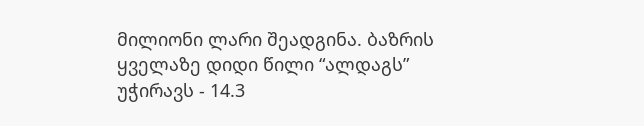მილიონი ლარი შეადგინა. ბაზრის ყველაზე დიდი წილი “ალდაგს”  უჭირავს - 14.3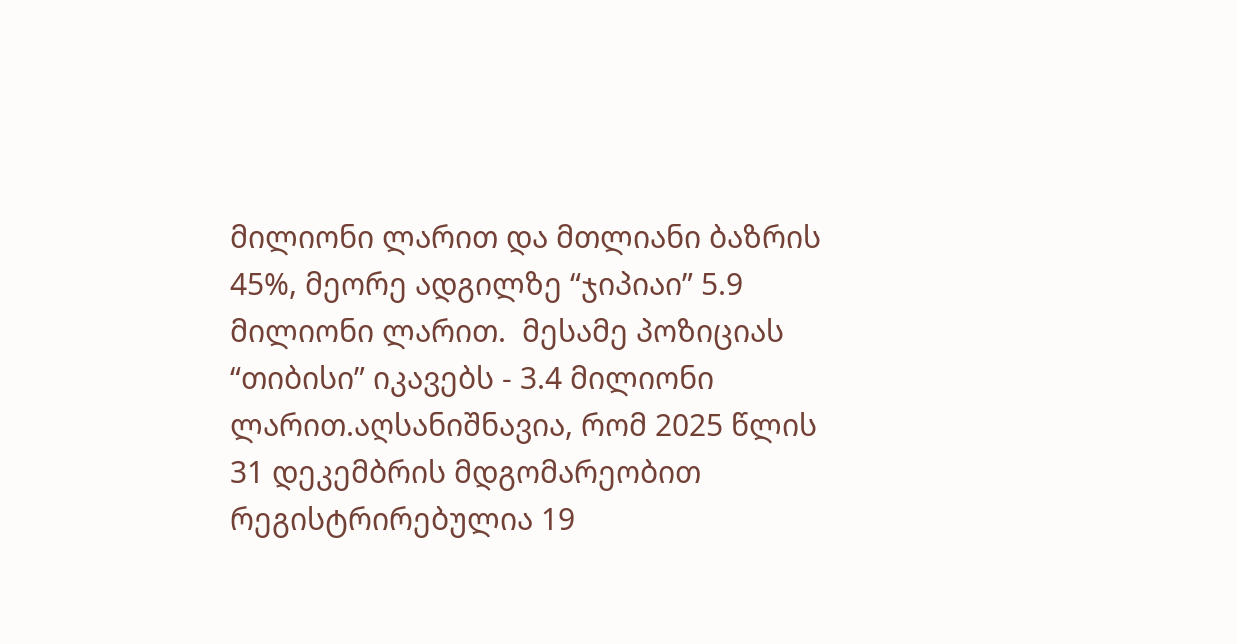მილიონი ლარით და მთლიანი ბაზრის 45%, მეორე ადგილზე “ჯიპიაი” 5.9 მილიონი ლარით.  მესამე პოზიციას “თიბისი” იკავებს - 3.4 მილიონი ლარით.აღსანიშნავია, რომ 2025 წლის 31 დეკემბრის მდგომარეობით რეგისტრირებულია 19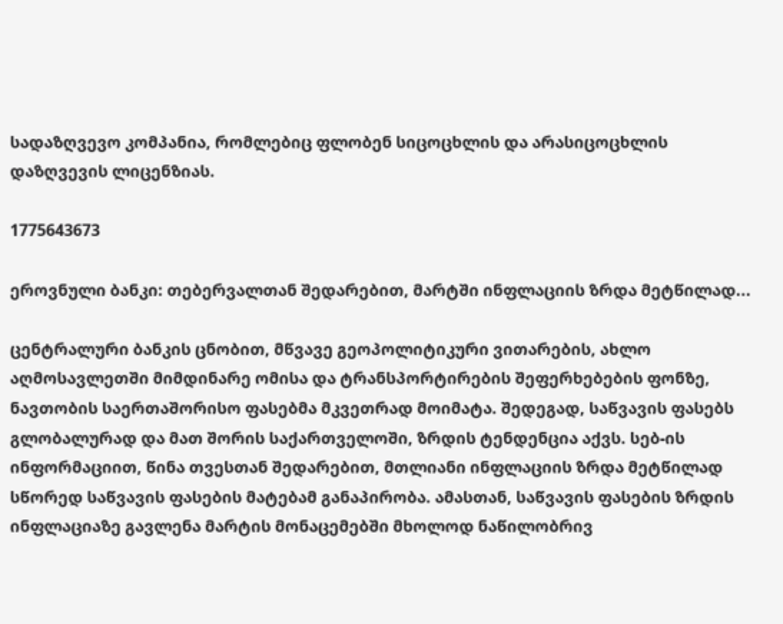სადაზღვევო კომპანია, რომლებიც ფლობენ სიცოცხლის და არასიცოცხლის დაზღვევის ლიცენზიას.

1775643673

ეროვნული ბანკი: თებერვალთან შედარებით, მარტში ინფლაციის ზრდა მეტწილად...

ცენტრალური ბანკის ცნობით, მწვავე გეოპოლიტიკური ვითარების, ახლო აღმოსავლეთში მიმდინარე ომისა და ტრანსპორტირების შეფერხებების ფონზე, ნავთობის საერთაშორისო ფასებმა მკვეთრად მოიმატა. შედეგად, საწვავის ფასებს გლობალურად და მათ შორის საქართველოში, ზრდის ტენდენცია აქვს. სებ-ის ინფორმაციით, წინა თვესთან შედარებით, მთლიანი ინფლაციის ზრდა მეტწილად სწორედ საწვავის ფასების მატებამ განაპირობა. ამასთან, საწვავის ფასების ზრდის ინფლაციაზე გავლენა მარტის მონაცემებში მხოლოდ ნაწილობრივ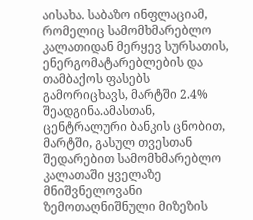აისახა. საბაზო ინფლაციამ, რომელიც სამომხმარებლო კალათიდან მერყევ სურსათის, ენერგომატარებლების და თამბაქოს ფასებს გამორიცხავს, მარტში 2.4% შეადგინა.ამასთან, ცენტრალური ბანკის ცნობით, მარტში, გასულ თვესთან შედარებით სამომხმარებლო კალათაში ყველაზე მნიშვნელოვანი ზემოთაღნიშნული მიზეზის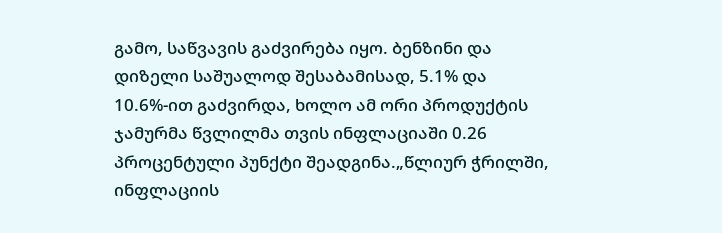გამო, საწვავის გაძვირება იყო. ბენზინი და დიზელი საშუალოდ შესაბამისად, 5.1% და 10.6%-ით გაძვირდა, ხოლო ამ ორი პროდუქტის ჯამურმა წვლილმა თვის ინფლაციაში 0.26 პროცენტული პუნქტი შეადგინა.„წლიურ ჭრილში, ინფლაციის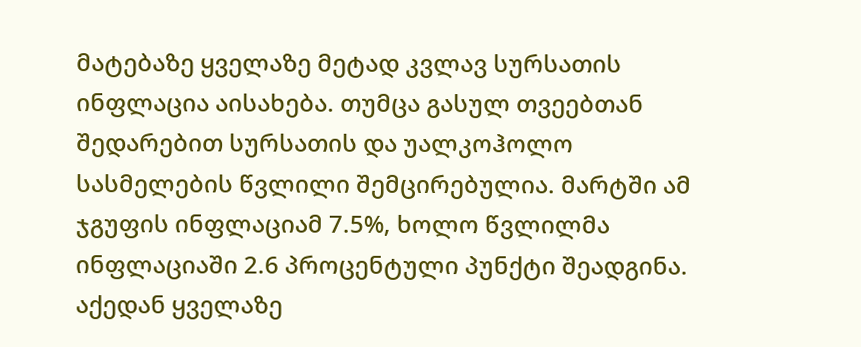მატებაზე ყველაზე მეტად კვლავ სურსათის ინფლაცია აისახება. თუმცა გასულ თვეებთან შედარებით სურსათის და უალკოჰოლო სასმელების წვლილი შემცირებულია. მარტში ამ ჯგუფის ინფლაციამ 7.5%, ხოლო წვლილმა ინფლაციაში 2.6 პროცენტული პუნქტი შეადგინა. აქედან ყველაზე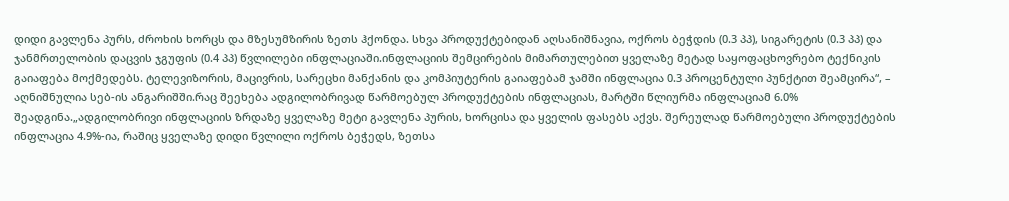დიდი გავლენა პურს, ძროხის ხორცს და მზესუმზირის ზეთს ჰქონდა. სხვა პროდუქტებიდან აღსანიშნავია, ოქროს ბეჭდის (0.3 პპ), სიგარეტის (0.3 პპ) და ჯანმრთელობის დაცვის ჯგუფის (0.4 პპ) წვლილები ინფლაციაში.ინფლაციის შემცირების მიმართულებით ყველაზე მეტად საყოფაცხოვრებო ტექნიკის გაიაფება მოქმედებს. ტელევიზორის, მაცივრის, სარეცხი მანქანის და კომპიუტერის გაიაფებამ ჯამში ინფლაცია 0.3 პროცენტული პუნქტით შეამცირა“, – აღნიშნულია სებ-ის ანგარიშში.რაც შეეხება ადგილობრივად წარმოებულ პროდუქტების ინფლაციას, მარტში წლიურმა ინფლაციამ 6.0% შეადგინა.„ადგილობრივი ინფლაციის ზრდაზე ყველაზე მეტი გავლენა პურის, ხორცისა და ყველის ფასებს აქვს. შერეულად წარმოებული პროდუქტების ინფლაცია 4.9%-ია, რაშიც ყველაზე დიდი წვლილი ოქროს ბეჭედს, ზეთსა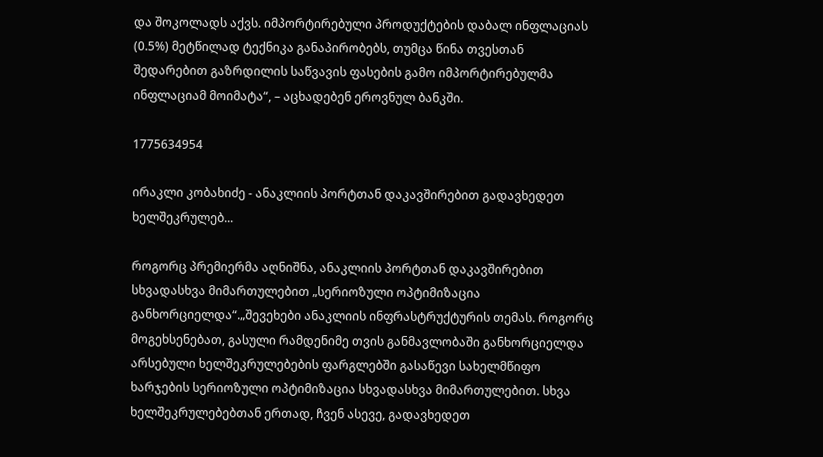და შოკოლადს აქვს. იმპორტირებული პროდუქტების დაბალ ინფლაციას (0.5%) მეტწილად ტექნიკა განაპირობებს, თუმცა წინა თვესთან შედარებით გაზრდილის საწვავის ფასების გამო იმპორტირებულმა ინფლაციამ მოიმატა“, – აცხადებენ ეროვნულ ბანკში.

1775634954

ირაკლი კობახიძე - ანაკლიის პორტთან დაკავშირებით გადავხედეთ ხელშეკრულებ...

როგორც პრემიერმა აღნიშნა, ანაკლიის პორტთან დაკავშირებით სხვადასხვა მიმართულებით „სერიოზული ოპტიმიზაცია განხორციელდა“.„შევეხები ანაკლიის ინფრასტრუქტურის თემას. როგორც მოგეხსენებათ, გასული რამდენიმე თვის განმავლობაში განხორციელდა არსებული ხელშეკრულებების ფარგლებში გასაწევი სახელმწიფო ხარჯების სერიოზული ოპტიმიზაცია სხვადასხვა მიმართულებით. სხვა ხელშეკრულებებთან ერთად, ჩვენ ასევე, გადავხედეთ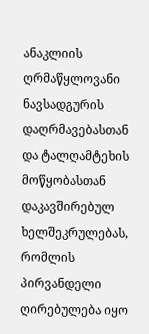ანაკლიის ღრმაწყლოვანი ნავსადგურის დაღრმავებასთან და ტალღამტეხის მოწყობასთან დაკავშირებულ ხელშეკრულებას, რომლის პირვანდელი ღირებულება იყო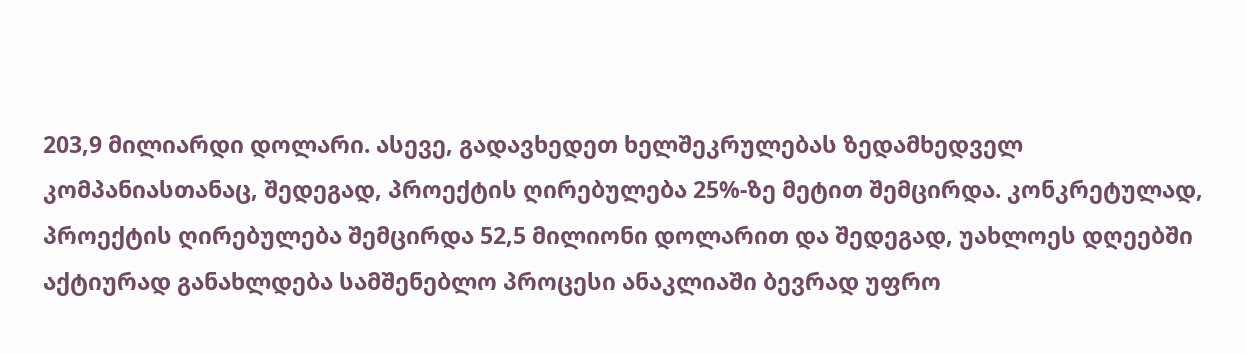203,9 მილიარდი დოლარი. ასევე, გადავხედეთ ხელშეკრულებას ზედამხედველ კომპანიასთანაც, შედეგად, პროექტის ღირებულება 25%-ზე მეტით შემცირდა. კონკრეტულად, პროექტის ღირებულება შემცირდა 52,5 მილიონი დოლარით და შედეგად, უახლოეს დღეებში აქტიურად განახლდება სამშენებლო პროცესი ანაკლიაში ბევრად უფრო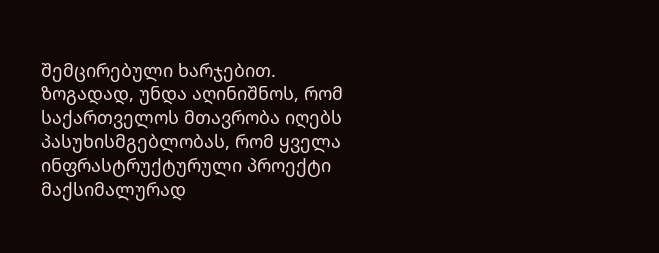შემცირებული ხარჯებით. ზოგადად, უნდა აღინიშნოს, რომ საქართველოს მთავრობა იღებს პასუხისმგებლობას, რომ ყველა ინფრასტრუქტურული პროექტი მაქსიმალურად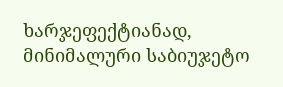ხარჯეფექტიანად, მინიმალური საბიუჯეტო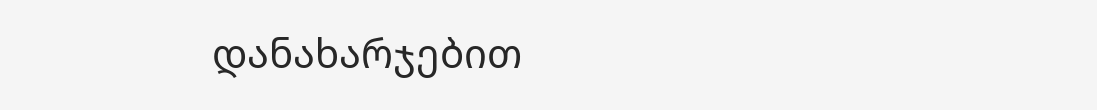დანახარჯებით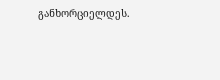განხორციელდეს.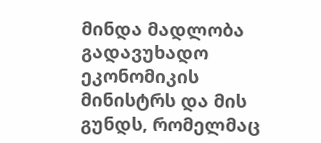მინდა მადლობა გადავუხადო ეკონომიკის მინისტრს და მის გუნდს, რომელმაც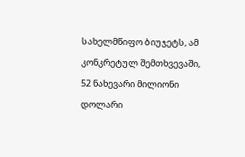სახელმწიფო ბიუჯეტს, ამ კონკრეტულ შემთხვევაში, 52 ნახევარი მილიონი დოლარი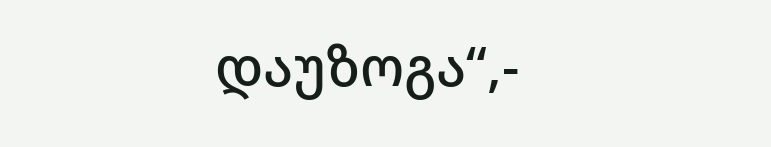დაუზოგა“,-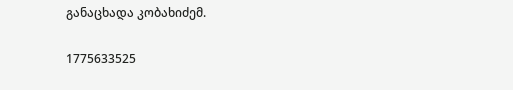განაცხადა კობახიძემ.

1775633525